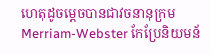ហេតុដូចម្តេចបានជាវចនានុក្រម Merriam-Webster កែប្រែនិយមន័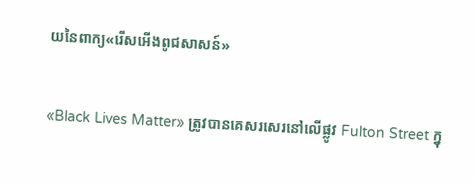យនៃពាក្យ«រើសអើងពូជសាសន៍»

«Black Lives Matter» ត្រូវបានគេសរសេរនៅលើផ្លូវ Fulton Street ក្នុ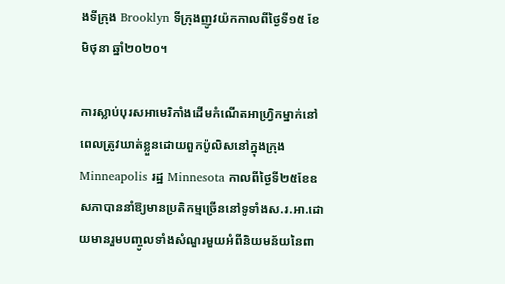ងទីក្រុង Brooklyn ទីក្រុងញូវយ៉កកាលពីថ្ងៃទី១៥ ខែមិថុនា ឆ្នាំ២០២០។

ការស្លាប់បុរសអាមេរិកាំងដើមកំណើតអាហ្វ្រិកម្នាក់នៅពេលត្រូវឃាត់ខ្លួនដោយពួកប៉ូលិសនៅក្នុងក្រុង Minneapolis រដ្ឋ Minnesota កាលពីថ្ងៃទី២៥ខែឧសភាបាននាំឱ្យមានប្រតិកម្មច្រើននៅទូទាំងស.រ.អា.ដោយមានរួមបញ្ចូលទាំងសំណួរមួយអំពីនិយមន័យនៃពា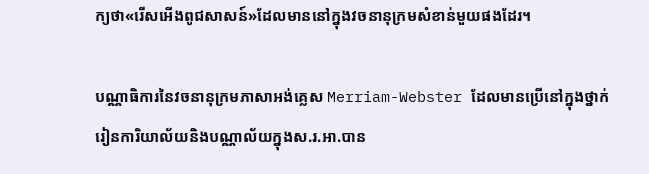ក្យថា«រើសអើងពូជសាសន៍»ដែលមាននៅក្នុងវចនានុក្រមសំខាន់មួយផងដែរ។

បណ្ណាធិការនៃវចនានុក្រមភាសាអង់គ្លេស Merriam-Webster ដែលមានប្រើនៅក្នុងថ្នាក់រៀនការិយាល័យនិងបណ្ណាល័យក្នុងស.រ.អា.បាន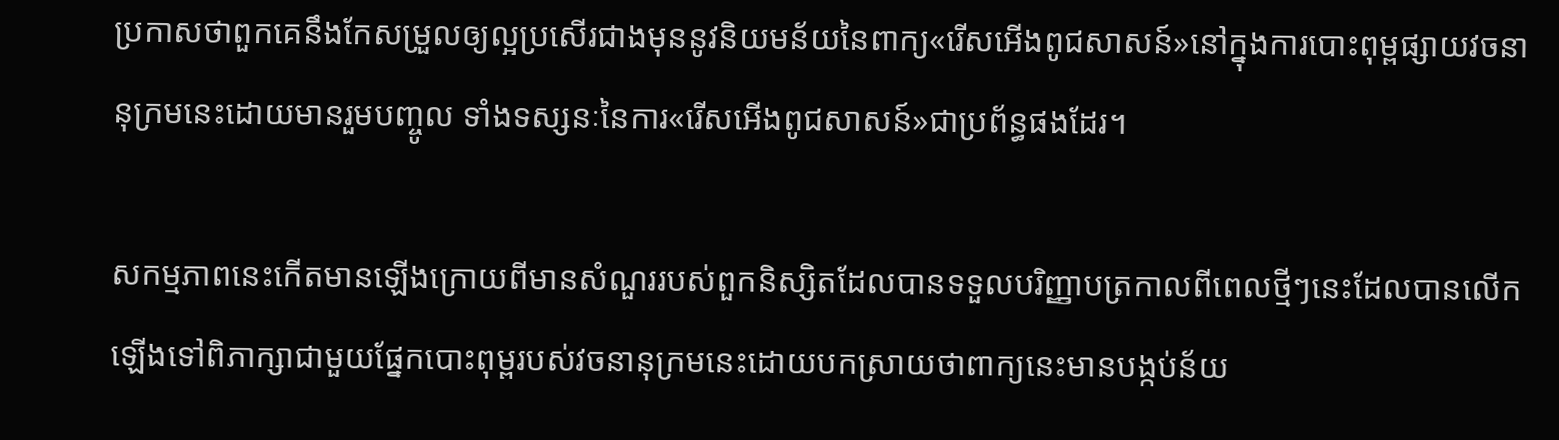ប្រកាសថាពួកគេនឹងកែសម្រួលឲ្យល្អប្រសើរជាងមុននូវនិយមន័យនៃពាក្យ«រើសអើងពូជសាសន៍»នៅក្នុងការបោះពុម្ពផ្សាយវចនានុក្រមនេះដោយមានរួមបញ្ចូល ទាំងទស្សនៈនៃការ«រើសអើងពូជសាសន៍»ជាប្រព័ន្ធផងដែរ។

សកម្មភាពនេះកើតមានឡើងក្រោយពីមានសំណួររបស់ពួកនិស្សិតដែលបានទទួលបរិញ្ញាបត្រកាលពីពេលថ្មីៗនេះដែលបានលើកឡើងទៅពិភាក្សាជាមួយផ្នែកបោះពុម្ពរបស់វចនានុក្រមនេះដោយបកស្រាយថាពាក្យនេះមានបង្កប់ន័យ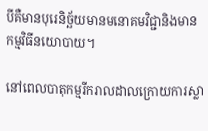បីគឺមានបុរេនិច្ឆ័យមានមនោគមវិជ្ជានិងមានកម្មវិធីនយោបាយ។

នៅពេលបាតុកម្មរីករាលដាលក្រោយការស្លា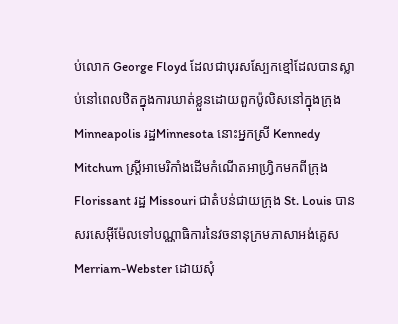ប់លោក George Floyd ដែលជាបុរសស្បែកខ្មៅដែលបានស្លាប់នៅពេលឋិតក្នុងការឃាត់ខ្លួនដោយពួកប៉ូលិសនៅក្នុងក្រុង Minneapolis រដ្ឋMinnesota នោះអ្នកស្រី Kennedy Mitchum ស្ត្រីអាមេរិកាំងដើមកំណើតអាហ្វ្រិកមកពីក្រុង Florissant រដ្ឋ Missouri ជាតំបន់ជាយក្រុង St. Louis បានសរសេអ៊ីម៉ែលទៅបណ្ណាធិការនៃវចនានុក្រមភាសាអង់គ្លេស Merriam-Webster ដោយសុំ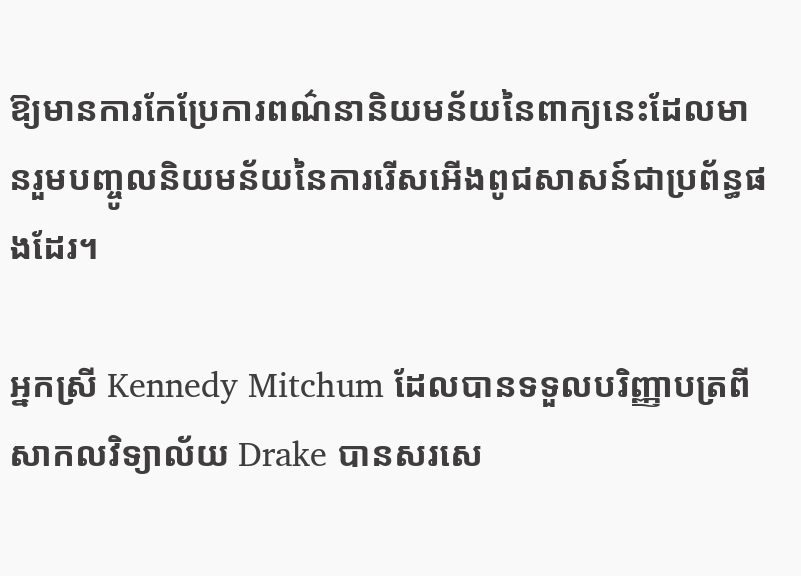ឱ្យមានការកែប្រែការពណ៌នានិយមន័យនៃពាក្យនេះដែលមានរួមបញ្ចូលនិយមន័យនៃការរើសអើងពូជសាសន៍ជាប្រព័ន្ធផងដែរ។

អ្នកស្រី Kennedy Mitchum ដែលបានទទួលបរិញ្ញាបត្រពីសាកលវិទ្យាល័យ Drake បានសរសេ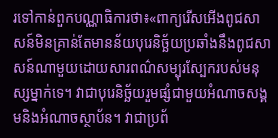រទៅកាន់ពួកបណ្ណាធិការថា៖«ពាក្យរើសអើងពូជសាសន៍មិនគ្រាន់តែមានន័យបុរេនិច្ឆ័យប្រឆាំងនឹងពូជសាសន៍ណាមួយដោយសារពណ៌សម្បុរស្បែករបស់មនុស្សម្នាក់ទេ។ វាជាបុរេនិច្ឆ័យរួមផ្សំជាមួយអំណាចសង្គមនិងអំណាចស្ថាប័ន។ វាជាប្រព័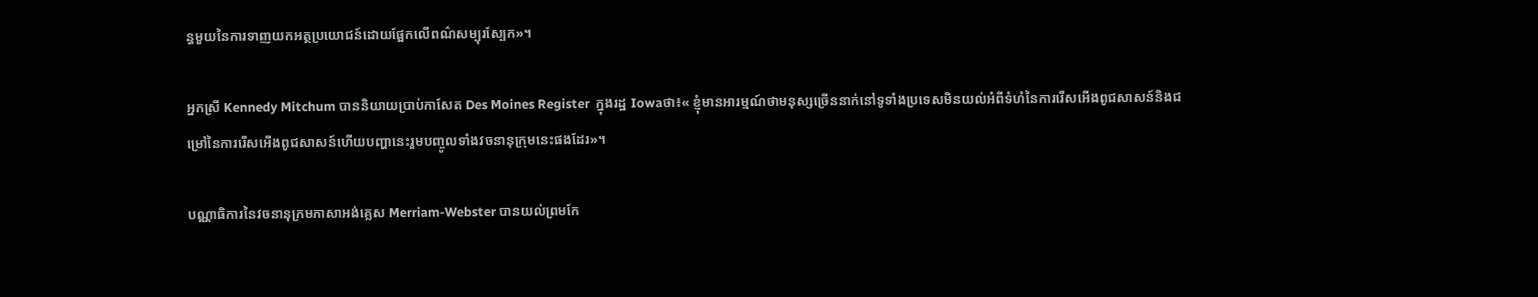ន្ធមួយនៃការទាញយកអត្ថប្រយោជន៍ដោយផ្អែកលើពណ៌សម្បុរស្បែក»។

អ្នកស្រី Kennedy Mitchum បាននិយាយប្រាប់កាសែត Des Moines Register  ក្នុងរដ្ឋ Iowaថា៖« ខ្ញុំមានអារម្មណ៍ថាមនុស្សច្រើននាក់នៅទូទាំងប្រទេសមិនយល់អំពីទំហំនៃការរើសអើងពូជសាសន៍និងជម្រៅនៃការរើសអើងពូជសាសន៍ហើយបញ្ហានេះរួមបញ្ចូលទាំងវចនានុក្រុមនេះផងដែរ»។

បណ្ណាធិការនៃវចនានុក្រមភាសាអង់គ្លេស Merriam-Webster បានយល់ព្រមកែ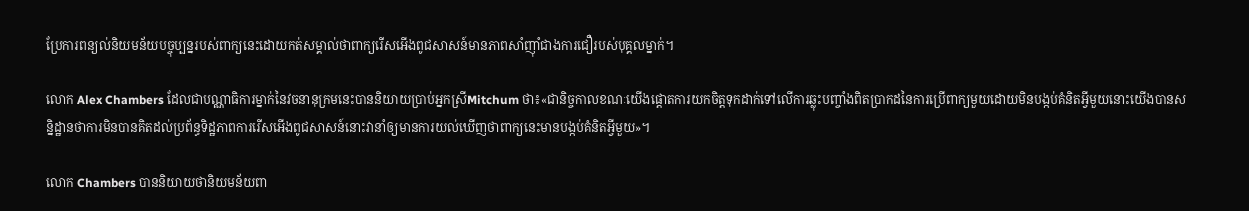ប្រែការពន្យល់និយមន័យបច្ចុប្បន្នរបស់ពាក្យនេះដោយកត់សម្គាល់ថាពាក្យរើសអើងពូជសាសន៍មានភាពសាំញ៉ាំជាងការជឿរបស់បុគ្គលម្នាក់។

លោក Alex Chambers ដែលជាបណ្ណាធិការម្នាក់នៃវចនានុក្រមនេះបាននិយាយប្រាប់អ្នកស្រីMitchum ថា៖«ជានិច្ចកាលខណៈយើងផ្តោតការយកចិត្តទុកដាក់ទៅលើការឆ្លុះបញ្ចាំងពិតប្រាកដនៃការប្រើពាក្យមួយដោយមិនបង្កប់គំនិតអ្វីមួយនោះយើងបានសន្និដ្ឋានថាការមិនបានគិតដល់ប្រព័ន្ធទិដ្ឋភាពការរើសអើងពូជសាសន៍នោះវានាំឲ្យមានការយល់ឃើញថាពាក្យនេះមានបង្កប់គំនិតអ្វីមួយ»។

លោក Chambers បាននិយាយថានិយមន័យពា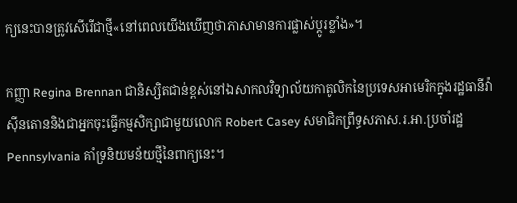ក្យនេះបានត្រូវសើរើជាថ្មី«នៅពេលយើងឃើញថាភាសាមានការផ្លាស់ប្តូរខ្លាំង»។

កញ្ញា Regina Brennan ជានិស្សិតជាន់ខ្ពស់នៅឯសាកលវិទ្យាល័យកាតូលិកនៃប្រទេសអាមេរិកក្នុងរដ្ឋធានីវ៉ាស៊ីនតោននិងជាអ្នកចុះធ្វើកម្មសិក្សាជាមួយលោក Robert Casey សមាជិកព្រឹទ្ធសភាស.រ.អា.ប្រចាំរដ្ឋ Pennsylvania គាំទ្រនិយមន័យថ្មីនៃពាក្យនេះ។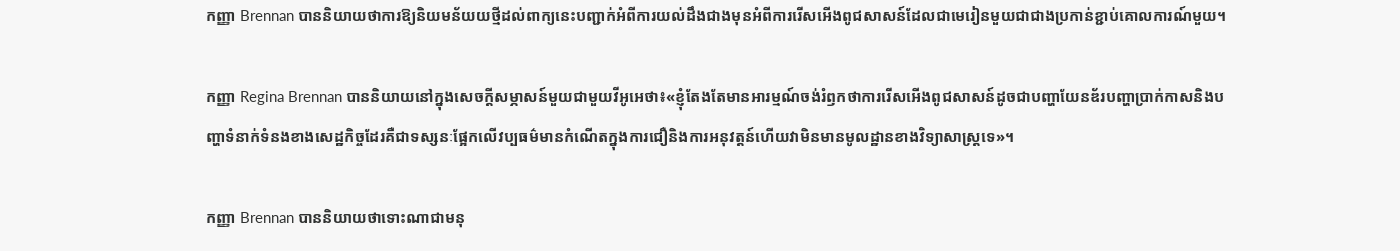កញ្ញា Brennan បាននិយាយថាការឱ្យនិយមន័យយថ្មីដល់ពាក្យនេះបញ្ជាក់អំពីការយល់ដឹងជាងមុនអំពីការរើសអើងពូជសាសន៍ដែលជាមេរៀនមួយជាជាងប្រកាន់ខ្ជាប់គោលការណ៍មួយ។

កញ្ញា Regina Brennan បាននិយាយនៅក្នុងសេចក្តីសម្ភាសន៍មួយជាមួយវីអូអេថា៖«ខ្ញុំតែងតែមានអារម្មណ៍ចង់រំឭកថាការរើសអើងពូជសាសន៍ដូចជាបញ្ហាយែនឌ័របញ្ហាប្រាក់កាសនិងបញ្ហាទំនាក់ទំនងខាងសេដ្ឋកិច្ចដែរគឺជាទស្សនៈផ្អែកលើវប្បធម៌មានកំណើតក្នុងការជឿនិងការអនុវត្តន៍ហើយវាមិនមានមូលដ្ឋានខាងវិទ្យាសាស្ត្រទេ»។

កញ្ញា Brennan បាននិយាយថាទោះណាជាមនុ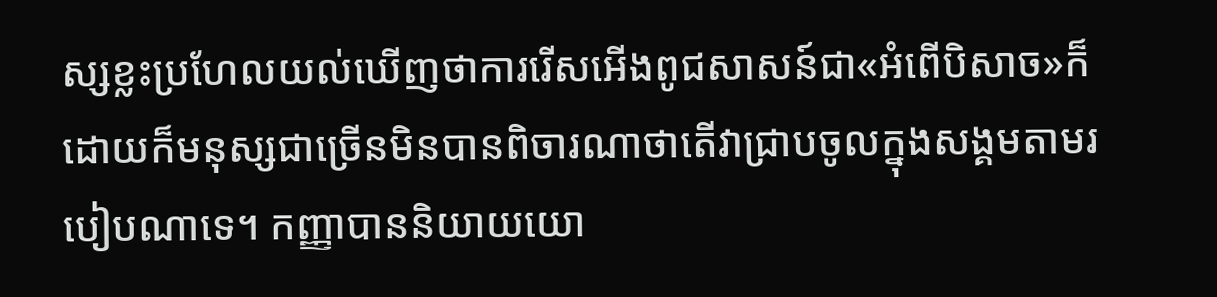ស្សខ្លះប្រហែលយល់ឃើញថាការរើសអើងពូជសាសន៍ជា«អំពើបិសាច»ក៏ដោយក៏មនុស្សជាច្រើនមិនបានពិចារណាថាតើវាជ្រាបចូលក្នុងសង្គមតាមរបៀបណាទេ។ កញ្ញាបាននិយាយយោ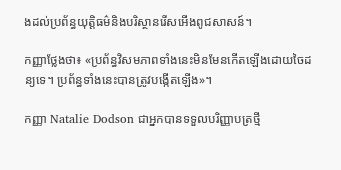ងដល់ប្រព័ន្ធយុត្តិធម៌និងបរិស្ថានរើសអើងពូជសាសន៍។

កញ្ញាថ្លែងថា៖ «ប្រព័ន្ធវិសមភាពទាំងនេះមិនមែនកើតឡើងដោយចៃដន្យទេ។ ប្រព័ន្ធទាំងនេះបានត្រូវបង្កើតឡើង»។

កញ្ញា Natalie Dodson ជាអ្នកបានទទួលបរិញ្ញាបត្រថ្មី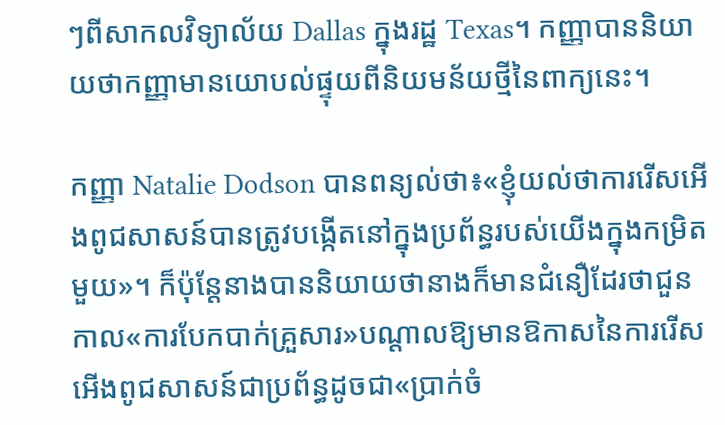ៗពីសាកលវិទ្យាល័យ Dallas ក្នុងរដ្ឋ Texas។ កញ្ញាបាននិយាយថាកញ្ញាមានយោបល់ផ្ទុយពីនិយមន័យថ្មីនៃពាក្យនេះ។

កញ្ញា Natalie Dodson បានពន្យល់ថា៖«ខ្ញុំយល់ថាការរើសអើងពូជសាសន៍បានត្រូវបង្កើតនៅក្នុងប្រព័ន្ធរបស់យើងក្នុងកម្រិតមួយ»។ ក៏ប៉ុន្តែនាងបាននិយាយថានាងក៏មានជំនឿដែរថាជួនកាល«ការបែកបាក់គ្រួសារ»បណ្តាលឱ្យមានឱកាសនៃការរើសអើងពូជសាសន៍ជាប្រព័ន្ធដូចជា«ប្រាក់ចំ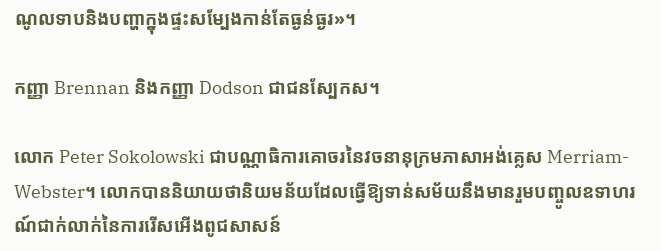ណូលទាបនិងបញ្ហាក្នុងផ្ទះសម្បែងកាន់តែធ្ងន់ធ្ងរ»។

កញ្ញា Brennan និងកញ្ញា Dodson ជាជនស្បែកស។

លោក Peter Sokolowski ជាបណ្ណាធិការគោចរនៃវចនានុក្រមភាសាអង់គ្លេស Merriam-Webster។ លោកបាននិយាយថានិយមន័យដែលធ្វើឱ្យទាន់សម័យនឹងមានរួមបញ្ចូលឧទាហរណ៍ជាក់លាក់នៃការរើសអើងពូជសាសន៍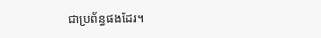ជាប្រព័ន្ធផងដែរ។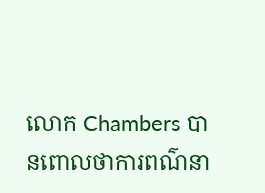លោក Chambers បានពោលថាការពណ៌នា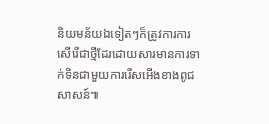និយមន័យឯទៀតៗក៏ត្រូវការការសើរើជាថ្មីដែរដោយសារមានការទាក់ទិនជាមួយការរើសអើងខាងពូជសាសន៍៕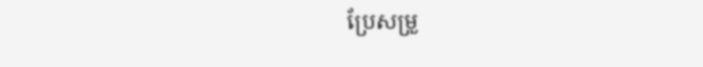ប្រែសម្រួ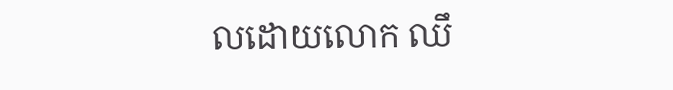លដោយលោក ឈឹ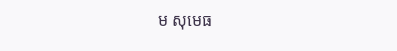ម សុមេធ